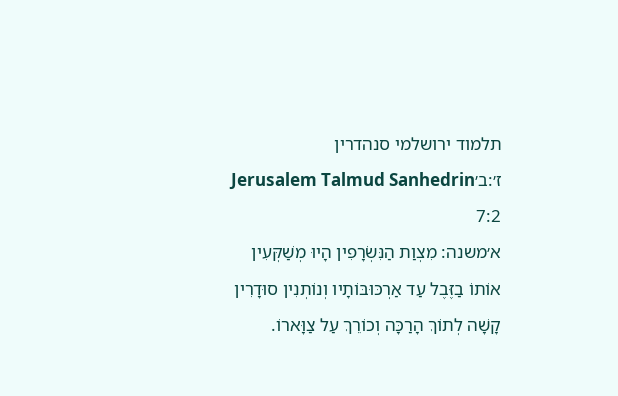תלמוד ירושלמי סנהדרין ז׳:ב׳Jerusalem Talmud Sanhedrin 7:2
א׳משנה: מִצְוַת הַנִּשְׂרָפִין הָיוּ מְשַׁקְּעִין אוֹתוֹ בַזֶּבֶל עַד אַרְכּוּבּוֹתָיו וְנוֹתְנִין סוּדָרִין קָשָׁה לְתוֹךְ הָרַכָּה וְכוֹרֵךְ עַל צַוָּארוֹ.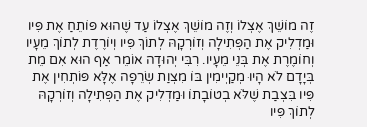זֶה מוֹשֵׁךְ אֶצְלוֹ וְזֶה מוֹשֵׁךְ אֶצְלוֹ עַד שֶׁהוּא פּוֹתֵחַ אֶת פִּיו וּמַדְלִיק אֶת הַפְּתִילָה וְזוֹרְקָהּ לְתוֹךְ פִּיו וְיוֹרֶדֶת לְתוֹךְ מֵעָיו וְחוֹמֶרֶת אֶת בְּנֵי מֵעָיו. רִבִּי יְהוּדָה אוֹמֵר אַף הוּא אִם מֵת בְּיָדָם לֹא הָיוּ מְקַיְימִין בּוֹ מִצְוַת שְׂרֵפָה אֶלָּא פּוֹתְחִין אֶת פִּיו בִּצְבַת שֶׁלֹּא בְטוֹבָתוֹ וּמַדְלִיק אֶת הַפְּתִילָה וְזוֹרְקָהּ לְתוֹךְ פִּיו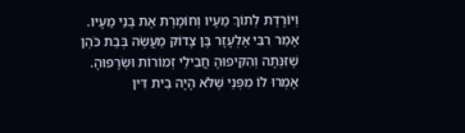וְיוֹרֶדֶת לְתוֹךְ מֵעָיו וְחוֹמֶרֶת אֶת בְּנֵי מֵעָיו. אָמַר רִבִּי אֶלְעָזָר בֶּן צָדוֹק מַעֲשֶׂה בְּבַת כֹּהֵן שֶׁזִּנְּתָה וְהִקִּיפוּהָ חֲבִילֵי זְמוֹרוֹת וּשְׂרָפוּהָ. אָמְרוּ לוֹ מִפְּנֵי שֶׁלֹּא הָיָה בֵית דִּין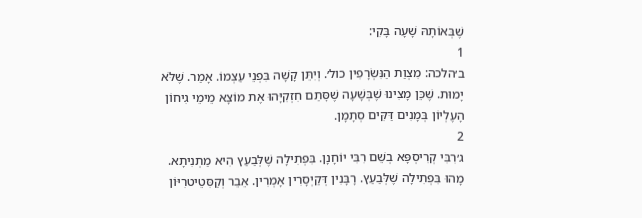שֶׁבְּאוֹתָהּ שָׁעָה בָּקִי:
1
ב׳הלכה: מִצְוַת הַנִּשְׂרָפִין כול׳. וְיִתֵּן קָשָׁה בִּפְנֵי עַצְמוֹ. אָמַר. שֶׁלֹּא יָמוּת. שֶׁכֵּן מָצִינוּ שֶׁבְּשָׁעָה שֶׁסׇּתַם חִזְקִיָּהוּ אֶת מוֹצָא מֵימֵי גִיחוֹן הָעֶלְיוֹן בְּמָנִים דַּקִּים סְתָמָן.
2
ג׳רִבִּי קְרִיסְפָּא בְשֵׁם רִבִּי יוֹחָנָן. בִּפְתִילָה שֶׁלְּבַעַץ הִיא מַתְנִיתָא. מָהוּ בִּפְתִילָה שֶׁלְּבַעַץ. רָבָּנִין דְּקַיְסָרִין אָמְרִין. אֵבֵר וְקַסִּטֵיטרִיּוֹן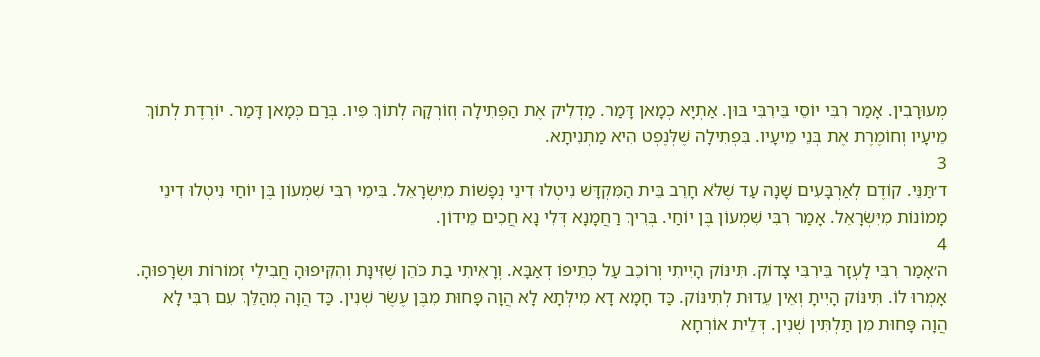מְעוּרָבִין. אָמַר רִבִּי יוֹסֵי בֵּירִבִּי בּוּן. אַתְיָא כְמָאן דָּמַר. מַדְלִיק אֶת הַפְּתִילָה וְזוֹרְקָהּ לְתוֹךְ פִּיו. בְּרַם כְּמָאן דָּמַר. יוֹרֶדֶת לְתוֹךְ מֵיעָיו וְחוֹמֶרֶת אֶת בְּנֵי מֵיעָיו. בִּפְתִילָה שֶׁלְּנֶפְט הִיא מַתְנִיתָא.
3
ד׳תַּנֵּי. קוֹדֶם לְאַרְבָּעִים שָׁנָה עַד שֶׁלֹּא חָרֵב בֵּית הַמִּקְדָּשׁ נִיטְלוּ דִינֵי נְפָשׁוֹת מִיִּשְׂרָאֵל. בִּימֵי רִבִּי שִׁמְעוֹן בֶּן יוֹחַי נִיטְלוּ דִינֵי מָמוֹנוֹת מִיִּשְׂרָאֵל. אָמַר רִבִּי שִׁמְעוֹן בֶּן יוֹחַי. בְּרִיךְ רַחֲמָנָא דְּלִי נָא חֲכִים מֵידוֹן.
4
ה׳אָמַר רִבִּי לָעְזָר בֵּירִבִּי צָדוֹק. תִּינּוֹק הָיִיתִי וְרוֹכֵב עַל כְּתֵיפוֹ דְאַבָּא. וְרָאִיתִי בַת כֹּהֵן שֶׁזִּינָּת וְהִקִּיפוּהָ חֲבִילֵי זְמוֹרוֹת וּשְׂרָפוּהָ. אָמְרוּ לוֹ. תִּינּוֹק הָיִיתָ וְאֵין עֵדוּת לְתִינּוֹק. כַּד חָמָא דָא מִילְּתָא לָא הֲוָה פָּחוּת מִבֶּן עֶשֶׂר שְׁנִין. כַּד הֲוָה מְהַלֵּךְ עִם רִבִּי לָא הֲוָה פָּחוּת מִן תַּלְתִּין שְׁנִין. דְּלֵית אוֹרְחָא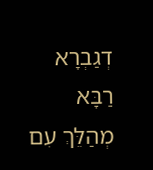דְגַבְרָא רַבָּא מְהַלֵּךְ עִם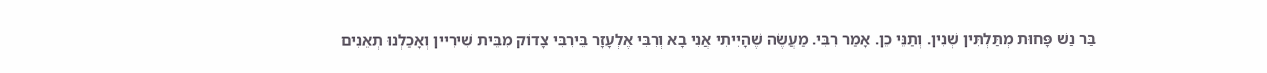בַּר נַשׁ פָּחוּת מְתַּלְתִּין שְׁנִין. וְתַנֵּי כֵן. אָמַר רִבִּי. מַעֲשֶׂה שֶׁהָיִיתִי אֲנִי בָא וְרִבִּי אֶלְעָזָר בֵּירִבִּי צָדוֹק מִבֵּית שִׁירִיין וְאָכַלְנוּ תְאֵנִים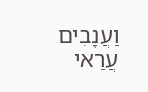וַעֲנָבִים עֲרַאי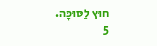חוּץ לַסּוּכָּה.
5